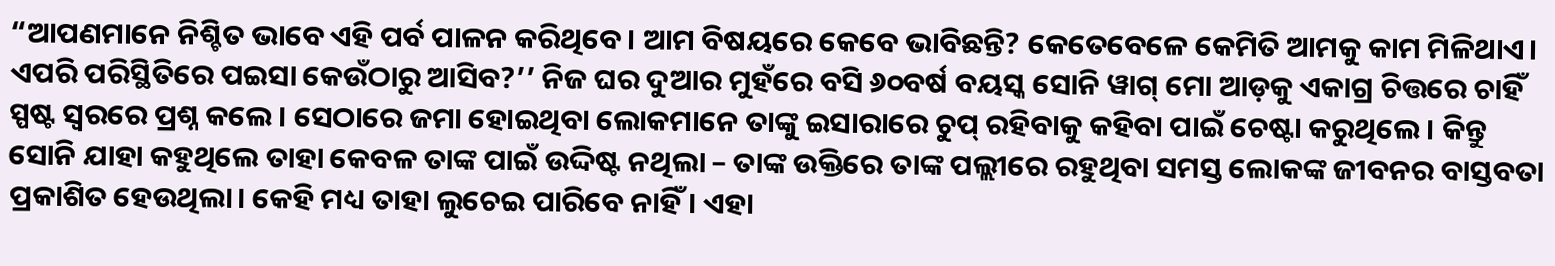“ଆପଣମାନେ ନିଶ୍ଚିତ ଭାବେ ଏହି ପର୍ବ ପାଳନ କରିଥିବେ। ଆମ ବିଷୟରେ କେବେ ଭାବିଛନ୍ତି? କେତେବେଳେ କେମିତି ଆମକୁ କାମ ମିଳିଥାଏ। ଏପରି ପରିସ୍ଥିତିରେ ପଇସା କେଉଁଠାରୁ ଆସିବ?’’ ନିଜ ଘର ଦୁଆର ମୁହଁରେ ବସି ୬୦ବର୍ଷ ବୟସ୍କ ସୋନି ୱାଗ୍ ମୋ ଆଡ଼କୁ ଏକାଗ୍ର ଚିତ୍ତରେ ଚାହିଁ ସ୍ପଷ୍ଟ ସ୍ୱରରେ ପ୍ରଶ୍ନ କଲେ । ସେଠାରେ ଜମା ହୋଇଥିବା ଲୋକମାନେ ତାଙ୍କୁ ଇସାରାରେ ଚୁପ୍ ରହିବାକୁ କହିବା ପାଇଁ ଚେଷ୍ଟା କରୁଥିଲେ । କିନ୍ତୁ ସୋନି ଯାହା କହୁଥିଲେ ତାହା କେବଳ ତାଙ୍କ ପାଇଁ ଉଦ୍ଦିଷ୍ଟ ନଥିଲା – ତାଙ୍କ ଉକ୍ତିରେ ତାଙ୍କ ପଲ୍ଲୀରେ ରହୁଥିବା ସମସ୍ତ ଲୋକଙ୍କ ଜୀବନର ବାସ୍ତବତା ପ୍ରକାଶିତ ହେଉଥିଲା। କେହି ମଧ୍ୟ ତାହା ଲୁଚେଇ ପାରିବେ ନାହିଁ । ଏହା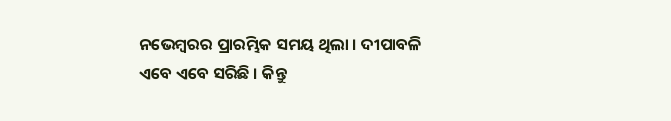ନଭେମ୍ବରର ପ୍ରାରମ୍ଭିକ ସମୟ ଥିଲା । ଦୀପାବଳି ଏବେ ଏବେ ସରିଛି । କିନ୍ତୁ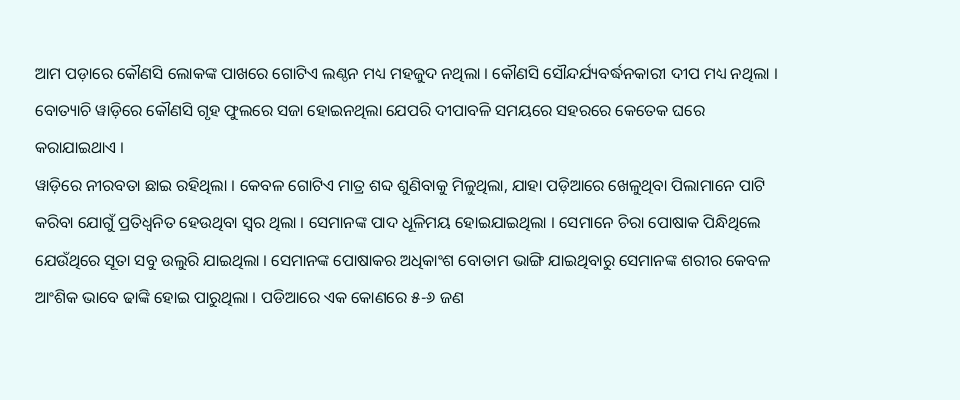ଆମ ପଡ଼ାରେ କୌଣସି ଲୋକଙ୍କ ପାଖରେ ଗୋଟିଏ ଲଣ୍ଠନ ମଧ୍ୟ ମହଜୁଦ ନଥିଲା । କୌଣସି ସୌନ୍ଦର୍ଯ୍ୟବର୍ଦ୍ଧନକାରୀ ଦୀପ ମଧ୍ୟ ନଥିଲା । ବୋତ୍ୟାଚି ୱାଡ଼ିରେ କୌଣସି ଗୃହ ଫୁଲରେ ସଜା ହୋଇନଥିଲା ଯେପରି ଦୀପାବଳି ସମୟରେ ସହରରେ କେତେକ ଘରେ କରାଯାଇଥାଏ ।
ୱାଡ଼ିରେ ନୀରବତା ଛାଇ ରହିଥିଲା । କେବଳ ଗୋଟିଏ ମାତ୍ର ଶବ୍ଦ ଶୁଣିବାକୁ ମିଳୁଥିଲା, ଯାହା ପଡ଼ିଆରେ ଖେଳୁଥିବା ପିଲାମାନେ ପାଟି କରିବା ଯୋଗୁଁ ପ୍ରତିଧ୍ୱନିତ ହେଉଥିବା ସ୍ୱର ଥିଲା । ସେମାନଙ୍କ ପାଦ ଧୂଳିମୟ ହୋଇଯାଇଥିଲା । ସେମାନେ ଚିରା ପୋଷାକ ପିନ୍ଧିଥିଲେ ଯେଉଁଥିରେ ସୂତା ସବୁ ଉଲୁରି ଯାଇଥିଲା । ସେମାନଙ୍କ ପୋଷାକର ଅଧିକାଂଶ ବୋତାମ ଭାଙ୍ଗି ଯାଇଥିବାରୁ ସେମାନଙ୍କ ଶରୀର କେବଳ ଆଂଶିକ ଭାବେ ଢାଙ୍କି ହୋଇ ପାରୁଥିଲା । ପଡିଆରେ ଏକ କୋଣରେ ୫-୬ ଜଣ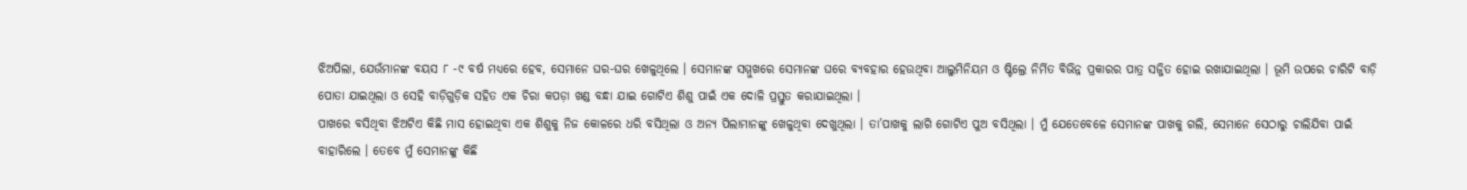ଝିଅପିଲା, ଯେଉଁମାନଙ୍କ ବୟସ ୮ -୯ ବର୍ଷ ମଧ୍ୟରେ ହେବ, ସେମାନେ ଘର-ଘର ଖେଳୁଥିଲେ । ସେମାନଙ୍କ ସମ୍ମୁଖରେ ସେମାନଙ୍କ ଘରେ ବ୍ୟବହାର ହେଉଥିବା ଆଲୁମିନିୟମ ଓ ଷ୍ଟିଲ୍ରେ ନିର୍ମିତ ବିଭିନ୍ନ ପ୍ରକାରର ପାତ୍ର ସଜ୍ଜିତ ହୋଇ ରଖାଯାଇଥିଲା । ଭୂମି ଉପରେ ଚାରିଟି ବାଡ଼ି ପୋତା ଯାଇଥିଲା ଓ ସେହି ବାଡ଼ିଗୁଡ଼ିକ ସହିତ ଏକ ଚିରା କପଡ଼ା ଖଣ୍ଡ ବନ୍ଧା ଯାଇ ଗୋଟିଏ ଶିଶୁ ପାଇଁ ଏକ ଦୋଳି ପ୍ରସ୍ତୁତ କରାଯାଇଥିଲା ।
ପାଖରେ ବସିଥିବା ଝିଅଟିଏ କିଛି ମାସ ହୋଇଥିବା ଏକ ଶିଶୁକୁ ନିଜ କୋଳରେ ଧରି ବସିଥିଲା ଓ ଅନ୍ୟ ପିଲାମାନଙ୍କୁ ଖେଳୁଥିବା ଦେଖୁଥିଲା । ତା’ପାଖକୁ ଲାଗି ଗୋଟିଏ ପୁଅ ବସିଥିଲା । ମୁଁ ଯେତେବେଳେ ସେମାନଙ୍କ ପାଖକୁ ଗଲି, ସେମାନେ ସେଠାରୁ ଚାଲିଯିବା ପାଇଁ ବାହାରିଲେ । ତେବେ ମୁଁ ସେମାନଙ୍କୁ କିଛି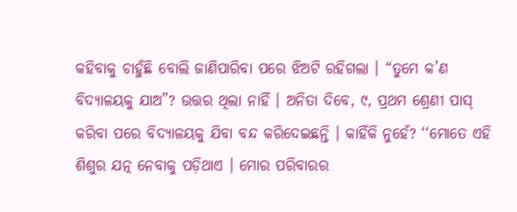କହିବାକୁ ଚାହୁଁଛି ବୋଲି ଜାଣିପାରିବା ପରେ ଝିଅଟି ରହିଗଲା । “ତୁମେ କ’ଣ ବିଦ୍ୟାଳୟକୁ ଯାଅ”? ଉତ୍ତର ଥିଲା ନାହିଁ । ଅନିତା ଦିବେ, ୯, ପ୍ରଥମ ଶ୍ରେଣୀ ପାସ୍ କରିବା ପରେ ବିଦ୍ୟାଳୟକୁ ଯିବା ବନ୍ଦ କରିଦେଇଛନ୍ତି । କାହିଁକି ନୁହେଁ? ‘‘ମୋତେ ଏହି ଶିଶୁର ଯତ୍ନ ନେବାକୁ ପଡ଼ିଥାଏ । ମୋର ପରିବାରର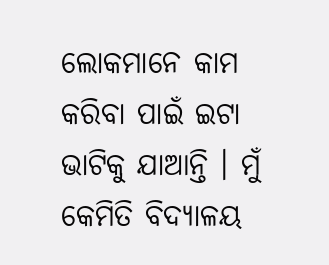ଲୋକମାନେ କାମ କରିବା ପାଇଁ ଇଟା ଭାଟିକୁ ଯାଆନ୍ତି । ମୁଁ କେମିତି ବିଦ୍ୟାଳୟ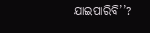ଯାଇପାରିବି’’?